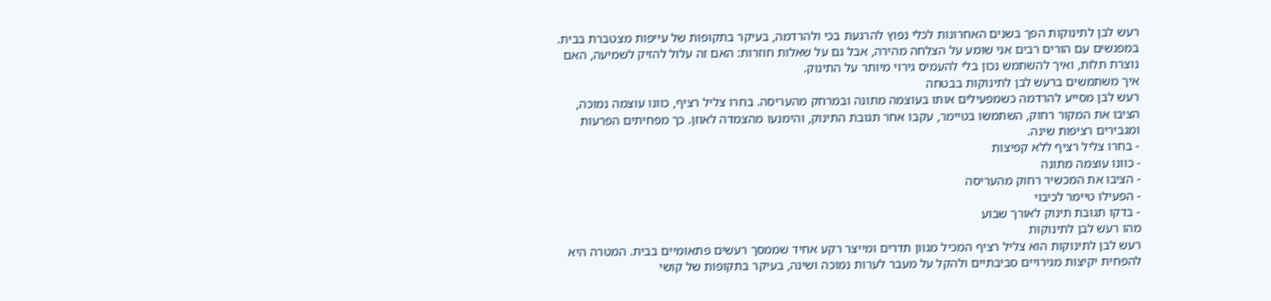רעש לבן לתינוקות הפך בשנים האחרונות לכלי נפוץ להרגעת בכי ולהרדמה, בעיקר בתקופות של עייפות מצטברת בבית. במפגשים עם הורים רבים אני שומע על הצלחה מהירה, אבל גם על שאלות חוזרות: האם זה עלול להזיק לשמיעה, האם נוצרת תלות, ואיך להשתמש נכון בלי להעמיס גירוי מיותר על התינוק.
איך משתמשים ברעש לבן לתינוקות בבטחה
רעש לבן מסייע להרדמה כשמפעילים אותו בעוצמה מתונה ובמרחק מהעריסה. בחרו צליל רציף, כוונו עוצמה נמוכה, הציבו את המקור רחוק, השתמשו בטיימר, עקבו אחר תגובת התינוק, והימנעו מהצמדה לאוזן. כך מפחיתים הפרעות ומגבירים רציפות שינה.
- בחרו צליל רציף ללא קפיצות
- כוונו עוצמה מתונה
- הציבו את המכשיר רחוק מהעריסה
- הפעילו טיימר לכיבוי
- בדקו תגובת תינוק לאורך שבוע
מהו רעש לבן לתינוקות
רעש לבן לתינוקות הוא צליל רציף המכיל מגוון תדרים ומייצר רקע אחיד שממסך רעשים פתאומיים בבית. המטרה היא להפחית יקיצות מגירויים סביבתיים ולהקל על מעבר לערות נמוכה ושינה, בעיקר בתקופות של קושי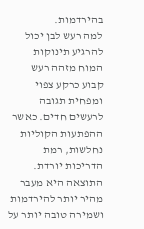בהירדמות.
למה רעש לבן יכול להרגיע תינוקות
המוח מזהה רעש קבוע כרקע צפוי ומפחית תגובה לרעשים חדים. כאשר ההפתעות הקוליות נחלשות, רמת הדריכות יורדת. התוצאה היא מעבר מהיר יותר להירדמות ושמירה טובה יותר על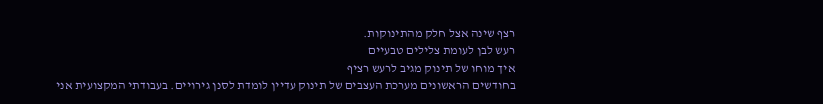רצף שינה אצל חלק מהתינוקות.
רעש לבן לעומת צלילים טבעיים
איך מוחו של תינוק מגיב לרעש רציף
בחודשים הראשונים מערכת העצבים של תינוק עדיין לומדת לסנן גירויים. בעבודתי המקצועית אני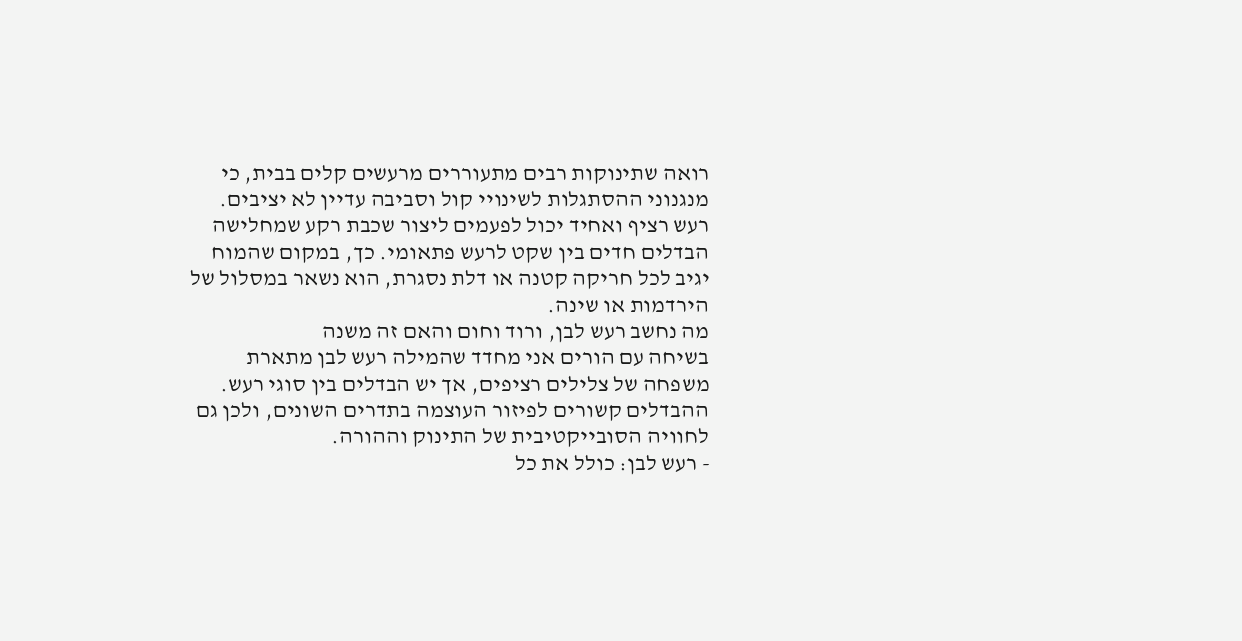רואה שתינוקות רבים מתעוררים מרעשים קלים בבית, כי מנגנוני ההסתגלות לשינויי קול וסביבה עדיין לא יציבים.
רעש רציף ואחיד יכול לפעמים ליצור שכבת רקע שמחלישה הבדלים חדים בין שקט לרעש פתאומי. כך, במקום שהמוח יגיב לכל חריקה קטנה או דלת נסגרת, הוא נשאר במסלול של הירדמות או שינה.
מה נחשב רעש לבן, ורוד וחום והאם זה משנה
בשיחה עם הורים אני מחדד שהמילה רעש לבן מתארת משפחה של צלילים רציפים, אך יש הבדלים בין סוגי רעש. ההבדלים קשורים לפיזור העוצמה בתדרים השונים, ולכן גם לחוויה הסובייקטיבית של התינוק וההורה.
- רעש לבן: כולל את כל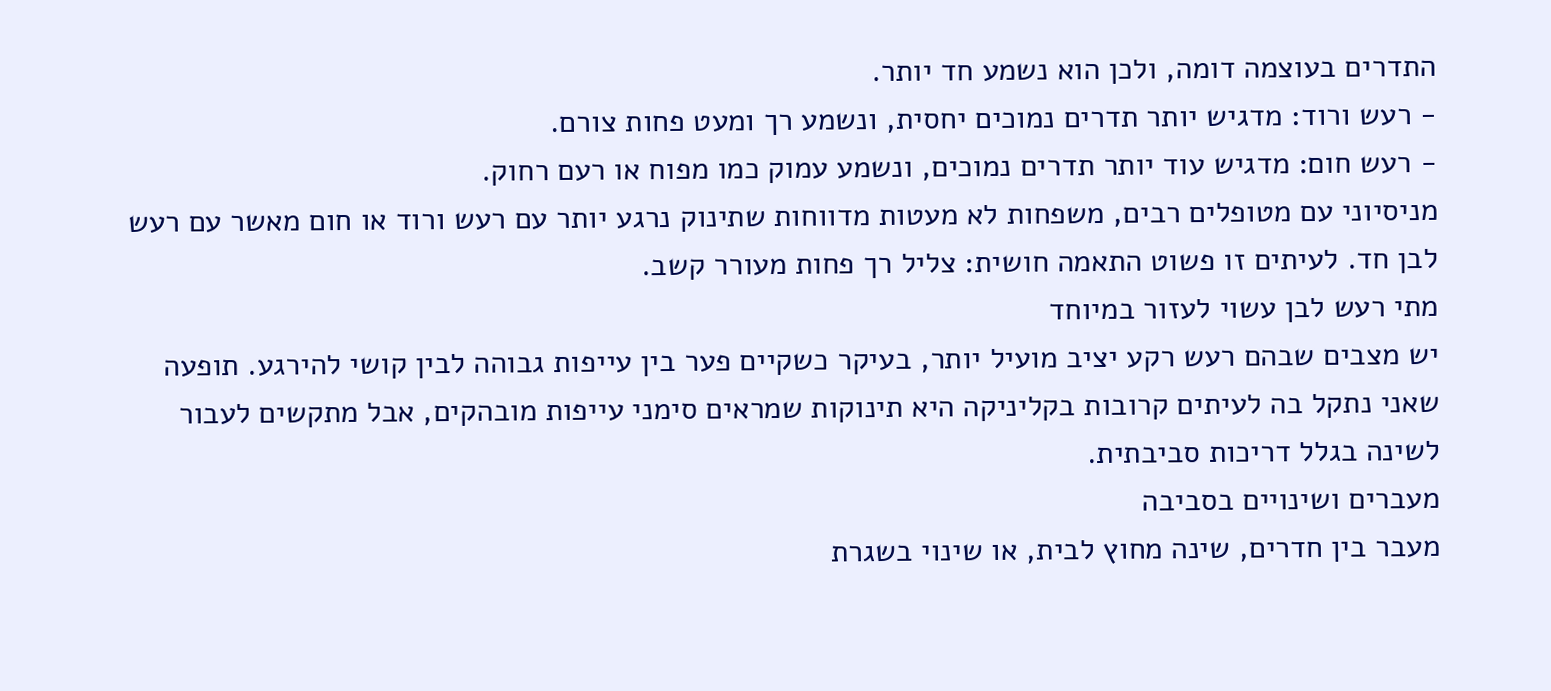התדרים בעוצמה דומה, ולכן הוא נשמע חד יותר.
- רעש ורוד: מדגיש יותר תדרים נמוכים יחסית, ונשמע רך ומעט פחות צורם.
- רעש חום: מדגיש עוד יותר תדרים נמוכים, ונשמע עמוק כמו מפוח או רעם רחוק.
מניסיוני עם מטופלים רבים, משפחות לא מעטות מדווחות שתינוק נרגע יותר עם רעש ורוד או חום מאשר עם רעש לבן חד. לעיתים זו פשוט התאמה חושית: צליל רך פחות מעורר קשב.
מתי רעש לבן עשוי לעזור במיוחד
יש מצבים שבהם רעש רקע יציב מועיל יותר, בעיקר כשקיים פער בין עייפות גבוהה לבין קושי להירגע. תופעה שאני נתקל בה לעיתים קרובות בקליניקה היא תינוקות שמראים סימני עייפות מובהקים, אבל מתקשים לעבור לשינה בגלל דריכות סביבתית.
מעברים ושינויים בסביבה
מעבר בין חדרים, שינה מחוץ לבית, או שינוי בשגרת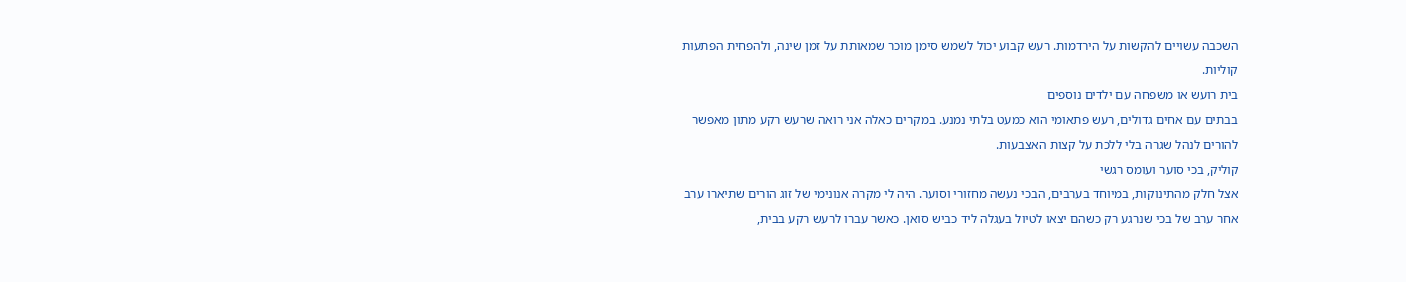השכבה עשויים להקשות על הירדמות. רעש קבוע יכול לשמש סימן מוכר שמאותת על זמן שינה, ולהפחית הפתעות קוליות.
בית רועש או משפחה עם ילדים נוספים
בבתים עם אחים גדולים, רעש פתאומי הוא כמעט בלתי נמנע. במקרים כאלה אני רואה שרעש רקע מתון מאפשר להורים לנהל שגרה בלי ללכת על קצות האצבעות.
קוליק, בכי סוער ועומס רגשי
אצל חלק מהתינוקות, במיוחד בערבים, הבכי נעשה מחזורי וסוער. היה לי מקרה אנונימי של זוג הורים שתיארו ערב אחר ערב של בכי שנרגע רק כשהם יצאו לטיול בעגלה ליד כביש סואן. כאשר עברו לרעש רקע בבית,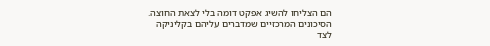הם הצליחו להשיג אפקט דומה בלי לצאת החוצה.
הסיכונים המרכזיים שמדברים עליהם בקליניקה
לצד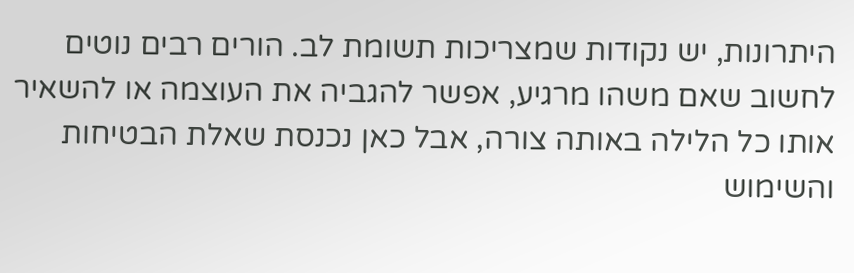היתרונות, יש נקודות שמצריכות תשומת לב. הורים רבים נוטים לחשוב שאם משהו מרגיע, אפשר להגביה את העוצמה או להשאיר אותו כל הלילה באותה צורה, אבל כאן נכנסת שאלת הבטיחות והשימוש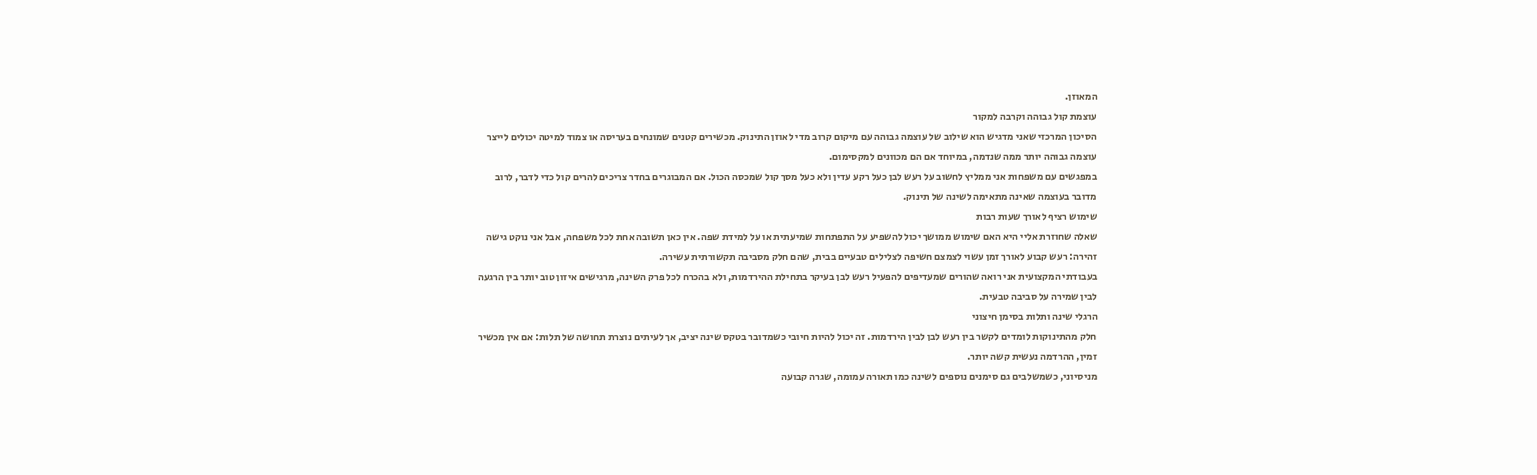המאוזן.
עוצמת קול גבוהה וקרבה למקור
הסיכון המרכזי שאני מדגיש הוא שילוב של עוצמה גבוהה עם מיקום קרוב מדי לאוזן התינוק. מכשירים קטנים שמונחים בעריסה או צמוד למיטה יכולים לייצר עוצמה גבוהה יותר ממה שנדמה, במיוחד אם הם מכוונים למקסימום.
במפגשים עם משפחות אני ממליץ לחשוב על רעש לבן כעל רקע עדין ולא כעל מסך קול שמכסה הכול. אם המבוגרים בחדר צריכים להרים קול כדי לדבר, לרוב מדובר בעוצמה שאינה מתאימה לשינה של תינוק.
שימוש רציף לאורך שעות רבות
שאלה שחוזרת אליי היא האם שימוש ממושך יכול להשפיע על התפתחות שמיעתית או על למידת שפה. אין כאן תשובה אחת לכל משפחה, אבל אני נוקט גישה זהירה: רעש קבוע לאורך זמן עשוי לצמצם חשיפה לצלילים טבעיים בבית, שהם חלק מסביבה תקשורתית עשירה.
בעבודתי המקצועית אני רואה שהורים שמעדיפים להפעיל רעש לבן בעיקר בתחילת ההירדמות, ולא בהכרח לכל פרק השינה, מרגישים איזון טוב יותר בין הרגעה לבין שמירה על סביבה טבעית.
הרגלי שינה ותלות בסימן חיצוני
חלק מהתינוקות לומדים לקשר בין רעש לבן לבין הירדמות. זה יכול להיות חיובי כשמדובר בטקס שינה יציב, אך לעיתים נוצרת תחושה של תלות: אם אין מכשיר זמין, ההרדמה נעשית קשה יותר.
מניסיוני, כשמשלבים גם סימנים נוספים לשינה כמו תאורה עמומה, שגרה קבועה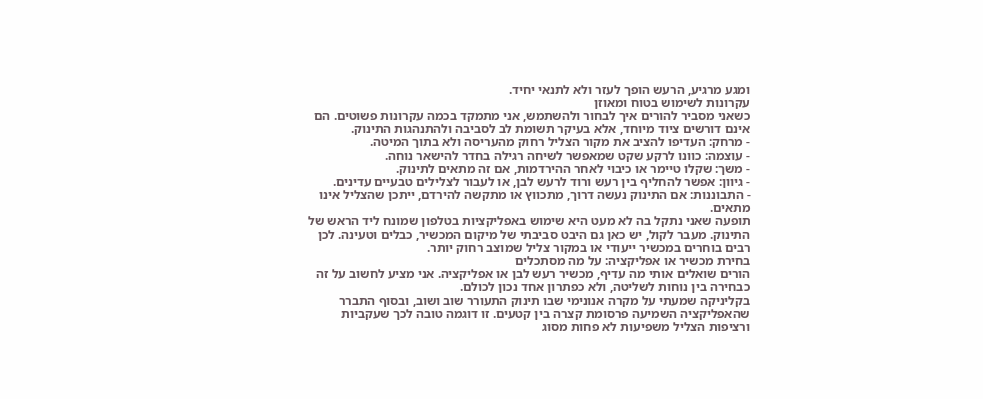ומגע מרגיע, הרעש הופך לעזר ולא לתנאי יחיד.
עקרונות לשימוש בטוח ומאוזן
כשאני מסביר להורים איך לבחור ולהשתמש, אני מתמקד בכמה עקרונות פשוטים. הם אינם דורשים ציוד מיוחד, אלא בעיקר תשומת לב לסביבה ולהתנהגות התינוק.
- מרחק: העדיפו להציב את מקור הצליל רחוק מהעריסה ולא בתוך המיטה.
- עוצמה: כוונו לרקע שקט שמאפשר לשיחה רגילה בחדר להישאר נוחה.
- משך: שקלו טיימר או כיבוי לאחר ההירדמות, אם זה מתאים לתינוק.
- גיוון: אפשר להחליף בין רעש ורוד לרעש לבן, או לעבור לצלילים טבעיים עדינים.
- התבוננות: אם התינוק נעשה דרוך, מתכווץ או מתקשה להירדם, ייתכן שהצליל אינו מתאים.
תופעה שאני נתקל בה לא מעט היא שימוש באפליקציות בטלפון שמונח ליד הראש של התינוק. מעבר לקול, יש כאן גם היבט סביבתי של מיקום המכשיר, כבלים וטעינה. לכן רבים בוחרים במכשיר ייעודי או במקור צליל שמוצב רחוק יותר.
בחירת מכשיר או אפליקציה: על מה מסתכלים
הורים שואלים אותי מה עדיף, מכשיר רעש לבן או אפליקציה. אני מציע לחשוב על זה כבחירה בין נוחות לשליטה, ולא כפתרון אחד נכון לכולם.
בקליניקה שמעתי על מקרה אנונימי שבו תינוק התעורר שוב ושוב, ובסוף התברר שהאפליקציה השמיעה פרסומת קצרה בין קטעים. זו דוגמה טובה לכך שעקביות ורציפות הצליל משפיעות לא פחות מסוג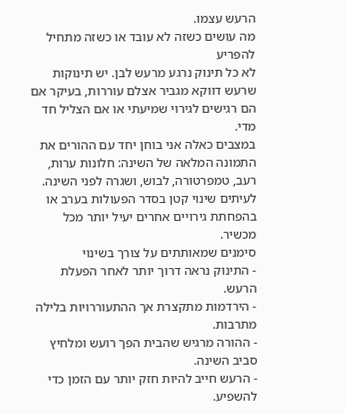הרעש עצמו.
מה עושים כשזה לא עובד או כשזה מתחיל להפריע
לא כל תינוק נרגע מרעש לבן. יש תינוקות שרעש דווקא מגביר אצלם עוררות, בעיקר אם הם רגישים לגירוי שמיעתי או אם הצליל חד מדי.
במצבים כאלה אני בוחן יחד עם ההורים את התמונה המלאה של השינה: חלונות ערות, רעב, טמפרטורה, לבוש, ושגרה לפני השינה. לעיתים שינוי קטן בסדר הפעולות בערב או בהפחתת גירויים אחרים יעיל יותר מכל מכשיר.
סימנים שמאותתים על צורך בשינוי
- התינוק נראה דרוך יותר לאחר הפעלת הרעש.
- הירדמות מתקצרת אך ההתעוררויות בלילה מתרבות.
- ההורה מרגיש שהבית הפך רועש ומלחיץ סביב השינה.
- הרעש חייב להיות חזק יותר עם הזמן כדי להשפיע.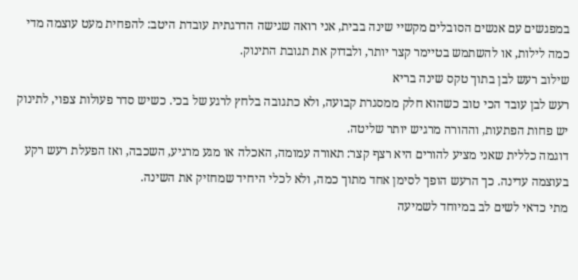במפגשים עם אנשים הסובלים מקשיי שינה בבית, אני רואה שגישה הדרגתית עובדת היטב: להפחית מעט עוצמה מדי כמה לילות, או להשתמש בטיימר קצר יותר, ולבדוק את תגובת התינוק.
שילוב רעש לבן בתוך טקס שינה בריא
רעש לבן עובד הכי טוב כשהוא חלק ממסגרת קבועה, ולא כתגובה בלחץ לרגע של בכי. כשיש סדר פעולות צפוי, לתינוק יש פחות הפתעות, וההורה מרגיש יותר שליטה.
דוגמה כללית שאני מציע להורים היא רצף קצר: תאורה עמומה, האכלה או מגע מרגיע, השכבה, ואז הפעלת רעש רקע בעוצמה עדינה. כך הרעש הופך לסימן אחד מתוך כמה, ולא לכלי היחיד שמחזיק את השינה.
מתי כדאי לשים לב במיוחד לשמיעה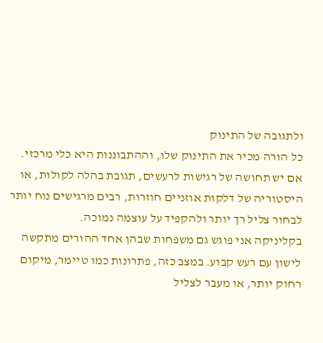ולתגובה של התינוק
כל הורה מכיר את התינוק שלו, וההתבוננות היא כלי מרכזי. אם יש תחושה של רגישות לרעשים, תגובת בהלה לקולות, או היסטוריה של דלקות אוזניים חוזרות, רבים מרגישים נוח יותר לבחור צליל רך יותר ולהקפיד על עוצמה נמוכה.
בקליניקה אני פוגש גם משפחות שבהן אחד ההורים מתקשה לישון עם רעש קבוע. במצב כזה, פתרונות כמו טיימר, מיקום רחוק יותר, או מעבר לצליל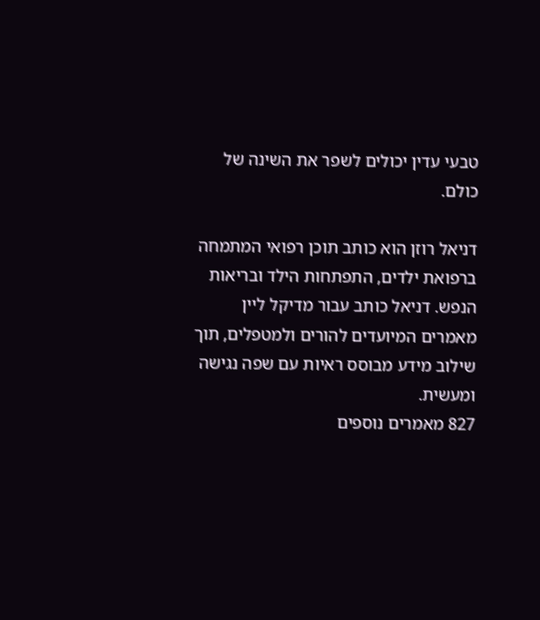טבעי עדין יכולים לשפר את השינה של כולם.

דניאל רוזן הוא כותב תוכן רפואי המתמחה ברפואת ילדים, התפתחות הילד ובריאות הנפש. דניאל כותב עבור מדיקל ליין מאמרים המיועדים להורים ולמטפלים, תוך שילוב מידע מבוסס ראיות עם שפה נגישה ומעשית.
827 מאמרים נוספים